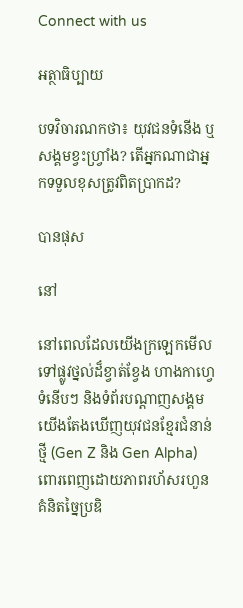Connect with us

អត្ថាធិប្បាយ

បទវិចារណកថា៖ យុវជនទំនើង ឬសង្គមខ្វះហ្វ្រាំង? តើអ្នកណាជាអ្នកទទួលខុសត្រូវពិតប្រាកដ?

បានផុស

នៅ

នៅពេលដែលយើងក្រឡេកមើលទៅផ្លូវថ្នល់ដ៏ខ្វាត់ខ្វែង ហាងកាហ្វេទំនើបៗ និងទំព័របណ្តាញសង្គម យើងតែងឃើញយុវជនខ្មែរជំនាន់ថ្មី (Gen Z និង Gen Alpha) ពោរពេញដោយភាពរហ័សរហួន គំនិតច្នៃប្រឌិ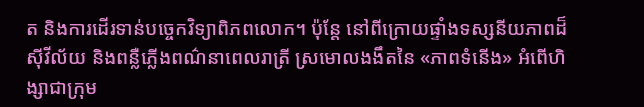ត និងការដើរទាន់បច្ចេកវិទ្យាពិភពលោក។ ប៉ុន្តែ នៅពីក្រោយផ្ទាំងទស្សនីយភាពដ៏ស៊ីវីល័យ និងពន្លឺភ្លើងពណ៌នាពេលរាត្រី ស្រមោលងងឹតនៃ «ភាពទំនើង» អំពើហិង្សាជាក្រុម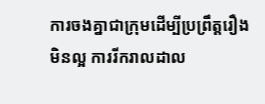ការចងគ្នាជាក្រុមដើម្បីប្រព្រឹត្តរឿងមិនល្អ ការរីករាលដាល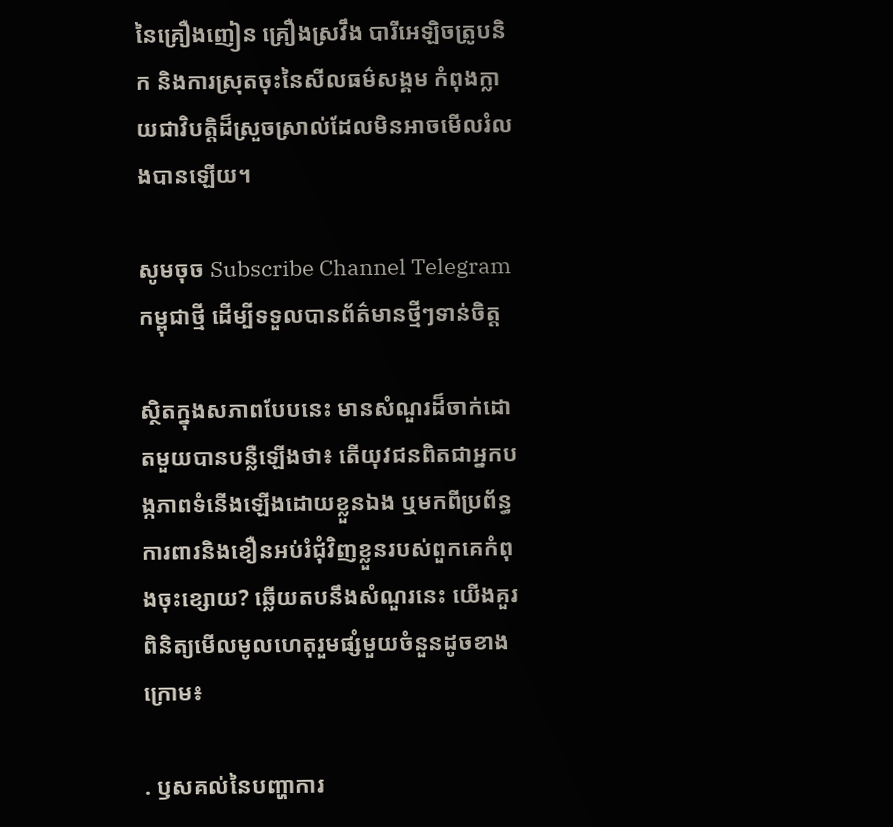នៃគ្រឿងញៀន គ្រឿងស្រវឹង បារីអេឡិចត្រូបនិក និងការស្រុតចុះនៃសីលធម៌សង្គម កំពុងក្លាយជាវិបត្តិដ៏ស្រួចស្រាល់ដែលមិនអាចមើលរំលងបានឡើយ។

សូមចុច Subscribe Channel Telegram កម្ពុជាថ្មី ដើម្បីទទួលបានព័ត៌មានថ្មីៗទាន់ចិត្ត

ស្ថិតក្នុងសភាពបែបនេះ មានសំណួរដ៏ចាក់ដោតមួយបានបន្លឺឡើងថា៖ តើយុវជនពិតជាអ្នកបង្កភាពទំនើងឡើងដោយខ្លួនឯង ឬមកពីប្រព័ន្ធការពារនិងខឿនអប់រំជុំវិញខ្លួនរបស់ពួកគេកំពុងចុះខ្សោយ? ឆ្លើយតបនឹងសំណួរនេះ យើងគួរពិនិត្យមើលមូលហេតុរួមផ្សំមួយចំនួនដូចខាងក្រោម៖

. ឫសគល់នៃបញ្ហាការ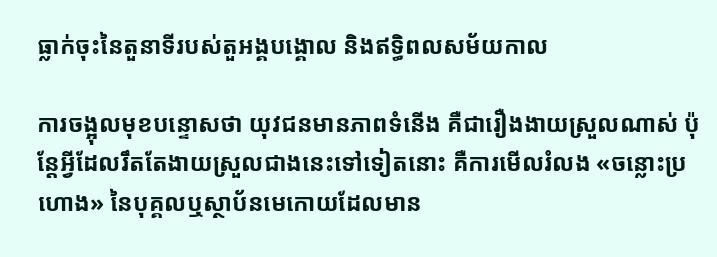ធ្លាក់ចុះនៃតួនាទីរបស់តួអង្គបង្គោល និងឥទ្ធិពលសម័យកាល

ការចង្អុលមុខបន្ទោសថា យុវជនមានភាពទំនើង គឺជារឿងងាយស្រួលណាស់ ប៉ុន្តែអ្វីដែលរឹតតែងាយស្រួលជាងនេះទៅទៀតនោះ គឺការមើលរំលង «ចន្លោះប្រហោង» នៃបុគ្គលឬស្ថាប័នមេកោយដែលមាន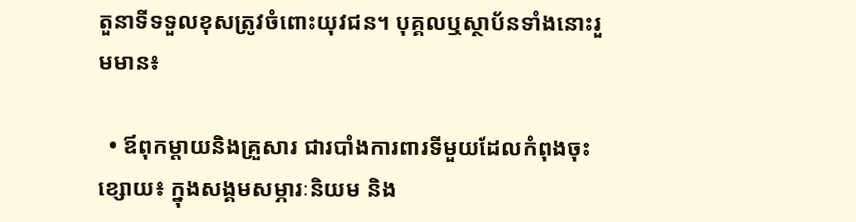តួនាទីទទួលខុសត្រូវចំពោះយុវជន។ បុគ្គលឬស្ថាប័នទាំងនោះរួមមាន៖

  • ឪពុកម្តាយនិងគ្រួសារ ជារបាំងការពារទីមួយដែលកំពុងចុះខ្សោយ៖ ក្នុងសង្គមសម្ភារៈនិយម និង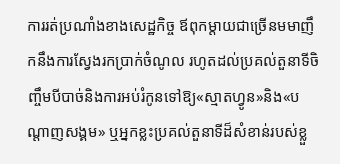ការរត់ប្រណាំងខាងសេដ្ឋកិច្ច ឪពុកម្តាយជាច្រើនមមាញឹកនឹងការស្វែងរកប្រាក់ចំណូល រហូតដល់ប្រគល់តួនាទីចិញ្ចឹមបីបាច់និងការអប់រំកូនទៅឱ្យ«ស្មាតហ្វូន»និង«បណ្តាញសង្គម» ឬអ្នកខ្លះប្រគល់តួនាទីដ៏សំខាន់របស់ខ្លួ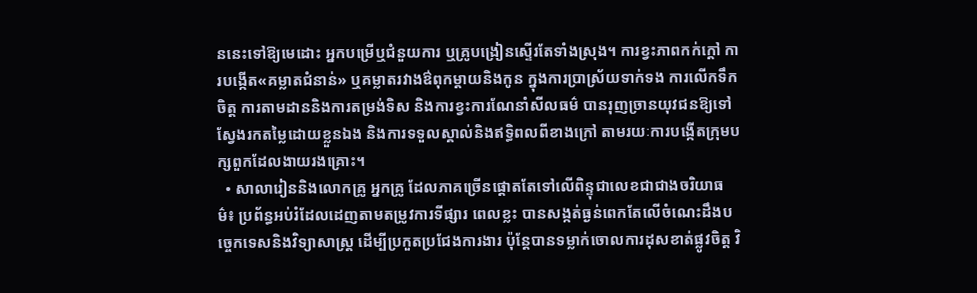ននេះទៅឱ្យមេដោះ អ្នកបម្រើឬជំនួយការ ឬគ្រូបង្រៀនស្ទើរតែទាំងស្រុង។ ការខ្វះភាពកក់ក្តៅ ការបង្កើត«គម្លាតជំនាន់» ឬគម្លាតរវាងឳពុកម្ដាយនិងកូន ក្នុងការប្រាស្រ័យទាក់ទង ការលើកទឹកចិត្ត ការតាមដាននិងការតម្រង់ទិស និងការខ្វះការណែនាំសីលធម៌ បានរុញច្រានយុវជនឱ្យទៅស្វែងរកតម្លៃដោយខ្លួនឯង និងការទទួលស្គាល់និងឥទ្ធិពលពីខាងក្រៅ តាមរយៈការបង្កើតក្រុមបក្សពួកដែលងាយរងគ្រោះ។
  • សាលារៀននិងលោកគ្រូ អ្នកគ្រូ ដែលភាគច្រើនផ្តោតតែទៅលើពិន្ទុជាលេខជាជាងចរិយាធម៌៖ ប្រព័ន្ធអប់រំដែលដេញតាមតម្រូវការទីផ្សារ ពេលខ្លះ បានសង្កត់ធ្ងន់ពេកតែលើចំណេះដឹងបច្ចេកទេសនិងវិទ្យាសាស្ត្រ ដើម្បីប្រកួតប្រជែងការងារ ប៉ុន្តែបានទម្លាក់ចោលការដុសខាត់ផ្លូវចិត្ត វិ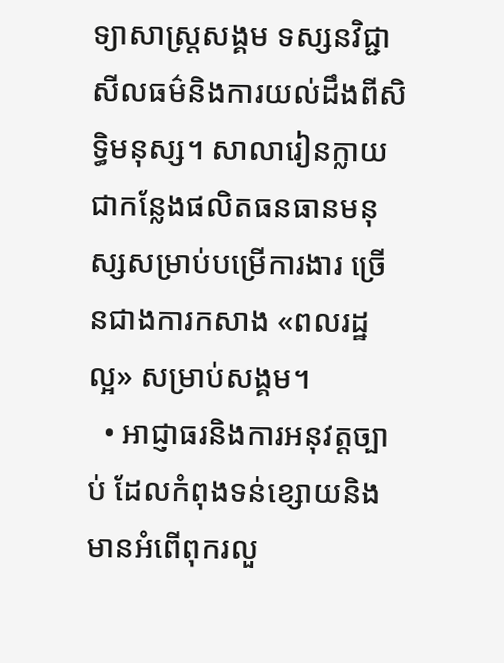ទ្យាសាស្ត្រសង្គម ទស្សនវិជ្ជា សីលធម៌និងការយល់ដឹងពីសិទ្ធិមនុស្ស។ សាលារៀនក្លាយជាកន្លែងផលិតធនធានមនុស្សសម្រាប់បម្រើការងារ ច្រើនជាងការកសាង «ពលរដ្ឋល្អ» សម្រាប់សង្គម។
  • អាជ្ញាធរនិងការអនុវត្តច្បាប់ ដែលកំពុងទន់ខ្សោយនិងមានអំពើពុករលួ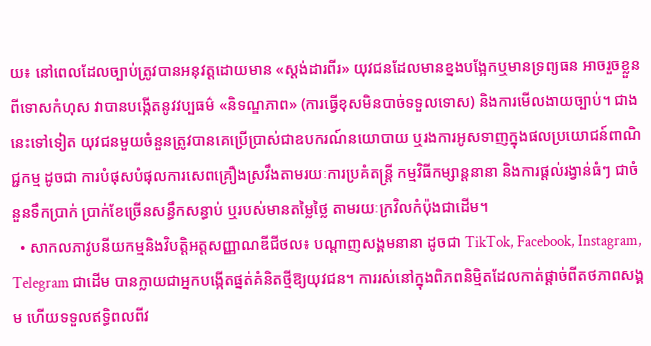យ៖ នៅពេលដែលច្បាប់ត្រូវបានអនុវត្តដោយមាន «ស្តង់ដារពីរ» យុវជនដែលមានខ្នងបង្អែកឬមានទ្រព្យធន អាចរួចខ្លួនពីទោសកំហុស វាបានបង្កើតនូវវប្បធម៌ «និទណ្ឌភាព» (ការធ្វើខុសមិនបាច់ទទួលទោស) និងការមើលងាយច្បាប់។ ជាងនេះទៅទៀត យុវជនមួយចំនួនត្រូវបានគេប្រើប្រាស់ជាឧបករណ៍នយោបាយ ឬរងការអូសទាញក្នុងផលប្រយោជន៍ពាណិជ្ជកម្ម ដូចជា ការបំផុសបំផុលការសេពគ្រឿងស្រវឹងតាមរយៈការប្រគំតន្ត្រី កម្មវិធីកម្សាន្តនានា និងការផ្ដល់រង្វាន់ធំៗ ជាចំនួនទឹកប្រាក់ ប្រាក់ខែច្រើនសន្ធឹកសន្ធាប់ ឬរបស់មានតម្លៃថ្លៃ តាមរយៈក្រវិលកំប៉ុងជាដើម។
  • សាកលភាវូបនីយកម្មនិងវិបត្តិអត្តសញ្ញាណឌីជីថល៖ បណ្តាញសង្គមនានា ដូចជា TikTok, Facebook, Instagram, Telegram ជាដើម បានក្លាយជាអ្នកបង្កើតផ្នត់គំនិតថ្មីឱ្យយុវជន។ ការរស់នៅក្នុងពិភពនិម្មិតដែលកាត់ផ្ដាច់ពីតថភាពសង្គម ហើយទទួលឥទ្ធិពលពីវ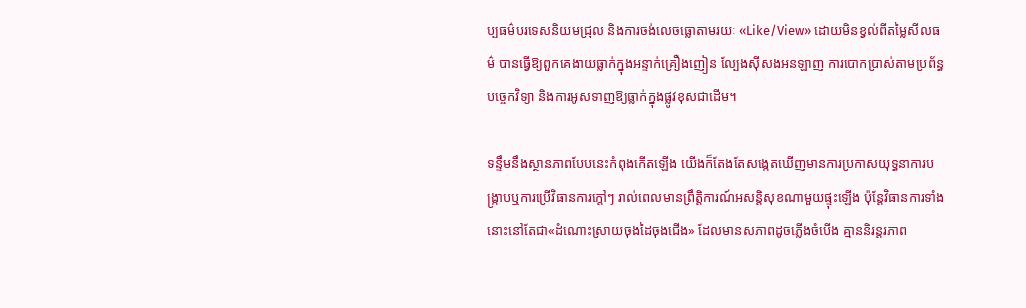ប្បធម៌បរទេសនិយមជ្រុល និងការចង់លេចធ្លោតាមរយៈ «Like/View» ដោយមិនខ្វល់ពីតម្លៃសីលធម៌ បានធ្វើឱ្យពួកគេងាយធ្លាក់ក្នុងអន្ទាក់គ្រឿងញៀន ល្បែងស៊ីសងអនឡាញ ការបោកប្រាស់តាមប្រព័ន្ធបច្ចេកវិទ្យា និងការអូសទាញឱ្យធ្លាក់ក្នុងផ្លូវខុសជាដើម។

ទន្ទឹមនឹងស្ថានភាពបែបនេះកំពុងកើតឡើង យើងក៏តែងតែសង្កេតឃើញមានការប្រកាសយុទ្ធនាការបង្ក្រាបឬការប្រើវិធានការក្តៅៗ រាល់ពេលមានព្រឹត្តិការណ៍អសន្តិសុខណាមួយផ្ទុះឡើង ប៉ុន្តែវិធានការទាំងនោះនៅតែជា«ដំណោះស្រាយចុងដៃចុងជើង» ដែលមានសភាពដូចភ្លើងចំបើង គ្មាននិរន្តរភាព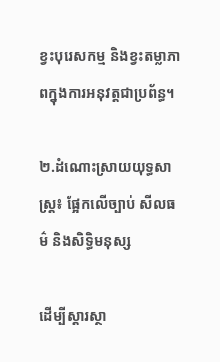ខ្វះបុរេសកម្ម និងខ្វះតម្លាភាពក្នុងការអនុវត្តជាប្រព័ន្ធ។

២.ដំណោះស្រាយយុទ្ធសាស្ត្រ៖ ផ្អែកលើច្បាប់ សីលធម៌ និងសិទ្ធិមនុស្ស

ដើម្បីស្តារស្ថា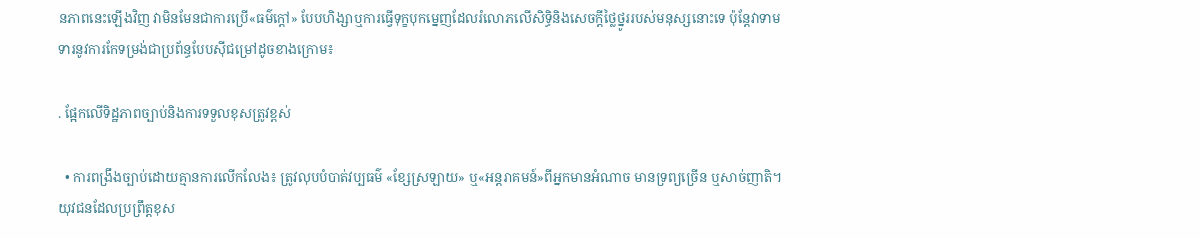នភាពនេះឡើងវិញ វាមិនមែនជាការប្រើ«ធម៌ក្តៅ» បែបហិង្សាឬការធ្វើទុក្ខបុកម្នេញដែលរំលោភលើសិទ្ធិនិងសេចក្តីថ្លៃថ្នូររបស់មនុស្សនោះទេ ប៉ុន្តែវាទាមទារនូវការកែទម្រង់ជាប្រព័ន្ធបែបស៊ីជម្រៅដូចខាងក្រោម៖

. ផ្អែកលើទិដ្ឋភាពច្បាប់និងការទទួលខុសត្រូវខ្ពស់

  • ការពង្រឹងច្បាប់ដោយគ្មានការលើកលែង៖ ត្រូវលុបបំបាត់វប្បធម៌ «ខ្សែស្រឡាយ» ឬ«អន្តរាគមន៍»ពីអ្នកមានអំណាច មានទ្រព្យច្រើន ឬសាច់ញាតិ។ យុវជនដែលប្រព្រឹត្តខុស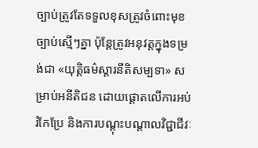ច្បាប់ត្រូវតែទទួលខុសត្រូវចំពោះមុខច្បាប់ស្មើៗគ្នា ប៉ុន្តែត្រូវអនុវត្តក្នុងទម្រង់ជា «យុត្តិធម៌ស្តារនីតិសម្បទា» សម្រាប់អនីតិជន ដោយផ្តោតលើការអប់រំកែប្រែ និងការបណ្តុះបណ្តាលវិជ្ជាជីវៈ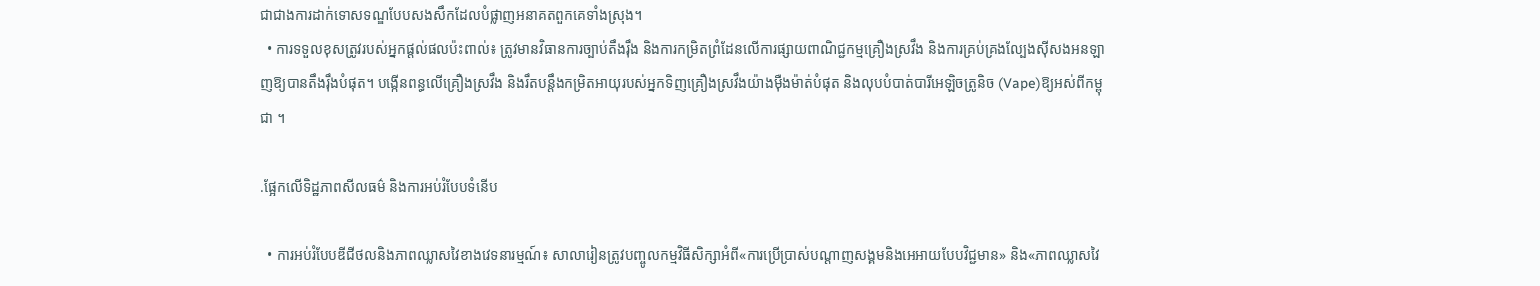ជាជាងការដាក់ទោសទណ្ឌបែបសងសឹកដែលបំផ្លាញអនាគតពួកគេទាំងស្រុង។
  • ការទទួលខុសត្រូវរបស់អ្នកផ្តល់ផលប៉ះពាល់៖ ត្រូវមានវិធានការច្បាប់តឹងរ៉ឹង និងការកម្រិតព្រំដែនលើការផ្សាយពាណិជ្ជកម្មគ្រឿងស្រវឹង និងការគ្រប់គ្រងល្បែងស៊ីសងអនឡាញឱ្យបានតឹងរ៉ឹងបំផុត។ បង្កើនពន្ធលើគ្រឿងស្រវឹង និងរឹតបន្តឹងកម្រិតអាយុរបស់អ្នកទិញគ្រឿងស្រវឹងយ៉ាងម៉ឺងម៉ាត់បំផុត និងលុបបំបាត់បារីអេឡិចត្រូនិច (Vape)ឱ្យអស់ពីកម្ពុជា ។

.ផ្អែកលើទិដ្ឋភាពសីលធម៌ និងការអប់រំបែបទំនើប

  • ការអប់រំបែបឌីជីថលនិងភាពឈ្លាសវៃខាងវេទនារម្មណ៍៖ សាលារៀនត្រូវបញ្ចូលកម្មវិធីសិក្សាអំពី«ការប្រើប្រាស់បណ្តាញសង្គមនិងអេអាយបែបវិជ្ជមាន» និង«ភាពឈ្លាសវៃ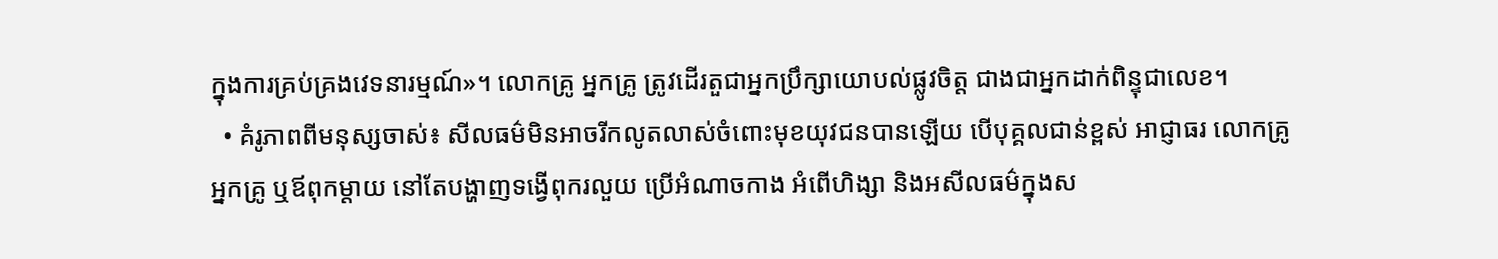ក្នុងការគ្រប់គ្រងវេទនារម្មណ៍»។ លោកគ្រូ អ្នកគ្រូ ត្រូវដើរតួជាអ្នកប្រឹក្សាយោបល់ផ្លូវចិត្ត ជាងជាអ្នកដាក់ពិន្ទុជាលេខ។
  • គំរូភាពពីមនុស្សចាស់៖ សីលធម៌មិនអាចរីកលូតលាស់ចំពោះមុខយុវជនបានឡើយ បើបុគ្គលជាន់ខ្ពស់ អាជ្ញាធរ លោកគ្រូ អ្នកគ្រូ ឬឪពុកម្តាយ នៅតែបង្ហាញទង្វើពុករលួយ ប្រើអំណាចកាង អំពើហិង្សា និងអសីលធម៌ក្នុងស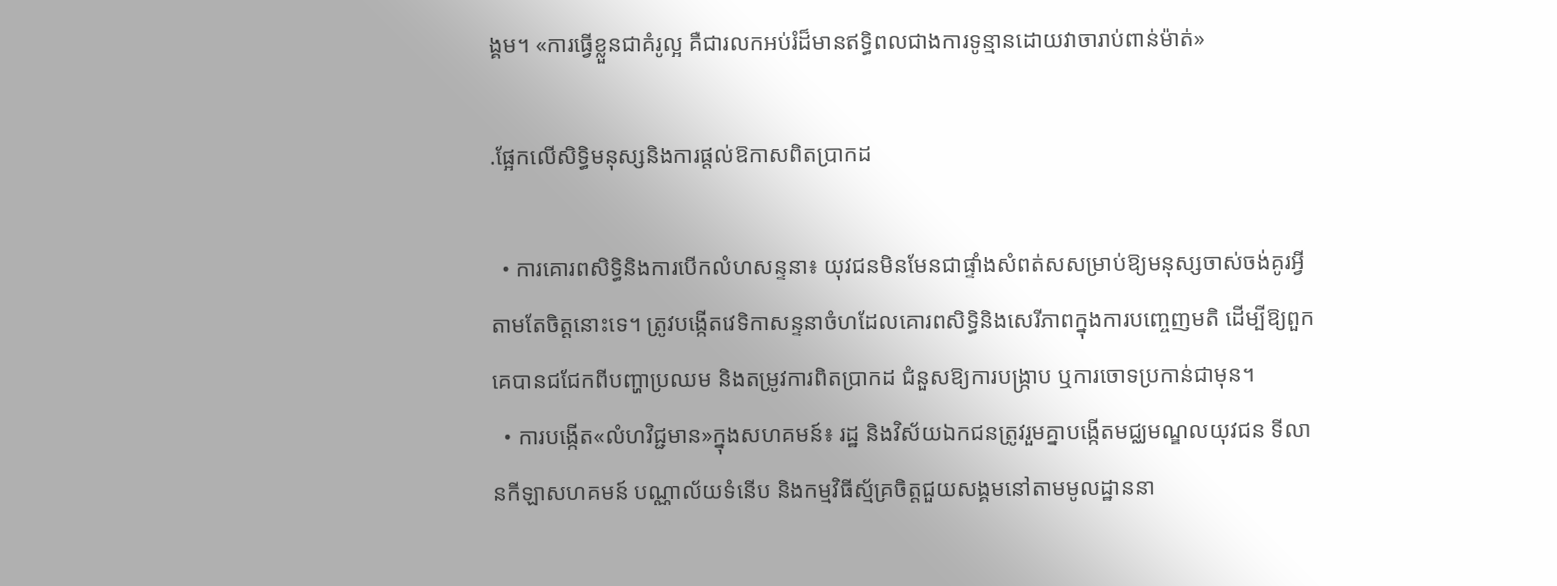ង្គម។ «ការធ្វើខ្លួនជាគំរូល្អ គឺជារលកអប់រំដ៏មានឥទ្ធិពលជាងការទូន្មានដោយវាចារាប់ពាន់ម៉ាត់»

.ផ្អែកលើសិទ្ធិមនុស្សនិងការផ្តល់ឱកាសពិតប្រាកដ

  • ការគោរពសិទ្ធិនិងការបើកលំហសន្ទនា៖ យុវជនមិនមែនជាផ្ទាំងសំពត់សសម្រាប់ឱ្យមនុស្សចាស់ចង់គូរអ្វីតាមតែចិត្តនោះទេ។ ត្រូវបង្កើតវេទិកាសន្ទនាចំហដែលគោរពសិទ្ធិនិងសេរីភាពក្នុងការបញ្ចេញមតិ ដើម្បីឱ្យពួកគេបានជជែកពីបញ្ហាប្រឈម និងតម្រូវការពិតប្រាកដ ជំនួសឱ្យការបង្ក្រាប ឬការចោទប្រកាន់ជាមុន។
  • ការបង្កើត«លំហវិជ្ជមាន»ក្នុងសហគមន៍៖ រដ្ឋ និងវិស័យឯកជនត្រូវរួមគ្នាបង្កើតមជ្ឈមណ្ឌលយុវជន ទីលានកីឡាសហគមន៍ បណ្ណាល័យទំនើប និងកម្មវិធីស្ម័គ្រចិត្តជួយសង្គមនៅតាមមូលដ្ឋាននា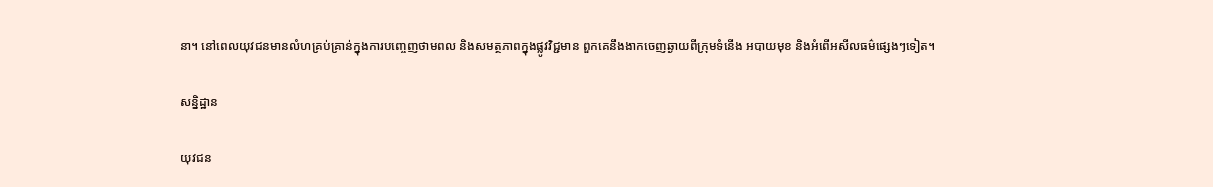នា។ នៅពេលយុវជនមានលំហគ្រប់គ្រាន់ក្នុងការបញ្ចេញថាមពល និងសមត្ថភាពក្នុងផ្លូវវិជ្ជមាន ពួកគេនឹងងាកចេញឆ្ងាយពីក្រុមទំនើង អបាយមុខ និងអំពើអសីលធម៌ផ្សេងៗទៀត។

សន្និដ្ឋាន

យុវជន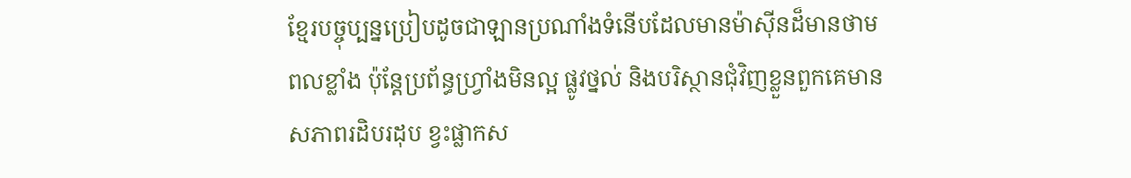ខ្មែរបច្ចុប្បន្នប្រៀបដូចជាឡានប្រណាំងទំនើបដែលមានម៉ាស៊ីនដ៏មានថាមពលខ្លាំង ប៉ុន្តែប្រព័ន្ធហ្វ្រាំងមិនល្អ ផ្លូវថ្នល់ និងបរិស្ថានជុំវិញខ្លួនពួកគេមានសភាពរដិបរដុប ខ្វះផ្លាកស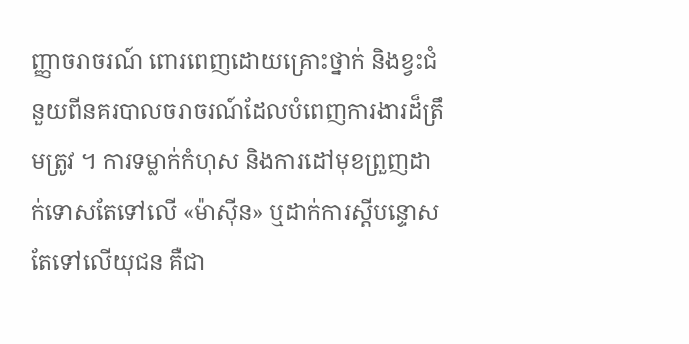ញ្ញាចរាចរណ៍ ពោរពេញដោយគ្រោះថ្នាក់ និងខ្វះជំនួយពីនគរបាលចរាចរណ៍ដែលបំពេញការងារដ៏ត្រឹមត្រូវ ។ ការទម្លាក់កំហុស និងការដៅមុខព្រួញដាក់ទោសតែទៅលើ «ម៉ាស៊ីន» ឬដាក់ការស្ដីបន្ទោសតែទៅលើយុជន គឺជា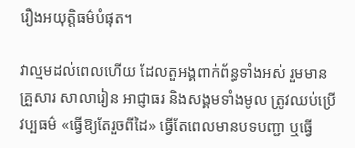រឿងអយុត្តិធម៌បំផុត។

វាល្មមដល់ពេលហើយ ដែលតួអង្គពាក់ព័ន្ធទាំងអស់ រួមមាន គ្រួសារ សាលារៀន អាជ្ញាធរ និងសង្គមទាំងមូល ត្រូវឈប់ប្រើវប្បធម៌ «ធ្វើឱ្យតែរួចពីដៃ» ធ្វើតែពេលមានបទបញ្ជា ឬធ្វើ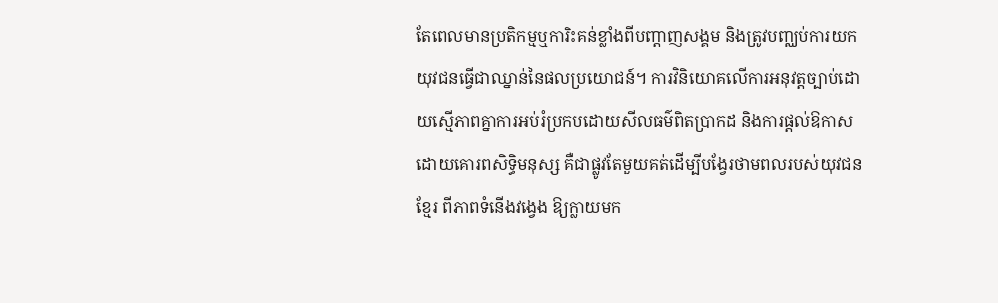តែពេលមានប្រតិកម្មឬការិះគន់ខ្លាំងពីបញ្ដាញសង្គម និងត្រូវបញ្ឈប់ការយកយុវជនធ្វើជាឈ្នាន់នៃផលប្រយោជន៍។ ការវិនិយោគលើការអនុវត្តច្បាប់ដោយស្មើភាពគ្នាការអប់រំប្រកបដោយសីលធម៌ពិតប្រាកដ និងការផ្តល់ឱកាសដោយគោរពសិទ្ធិមនុស្ស គឺជាផ្លូវតែមួយគត់ដើម្បីបង្វែរថាមពលរបស់យុវជនខ្មែរ ពីភាពទំនើងវង្វេង ឱ្យក្លាយមក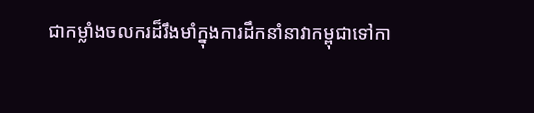ជាកម្លាំងចលករដ៏រឹងមាំក្នុងការដឹកនាំនាវាកម្ពុជាទៅកា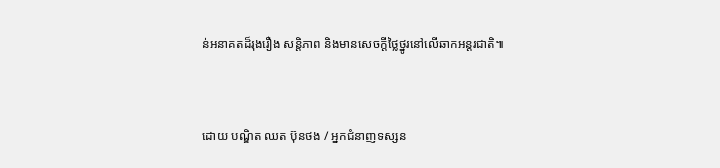ន់អនាគតដ៏រុងរឿង សន្តិភាព និងមានសេចក្តីថ្លៃថ្នូរនៅលើឆាកអន្តរជាតិ៕


ដោយ បណ្ឌិត ឈត ប៊ុនថង / អ្នកជំនាញទស្សន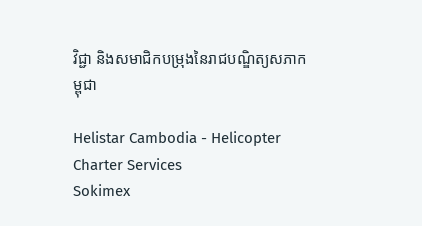វិជ្ជា និងសមាជិកបម្រុងនៃរាជបណ្ឌិត្យសភាកម្ពុជា

Helistar Cambodia - Helicopter Charter Services
Sokimex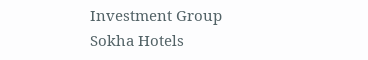Investment Group
Sokha Hotels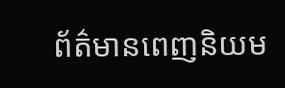ព័ត៌មានពេញនិយម